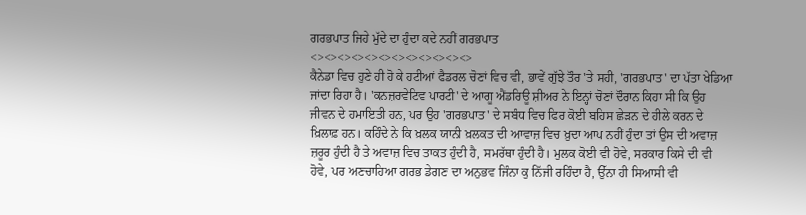ਗਰਭਪਾਤ ਜਿਹੇ ਮੁੱਦੇ ਦਾ ਹੁੰਦਾ ਕਦੇ ਨਹੀਂ ਗਰਭਪਾਤ
<><><><><><><><><><><><>
ਕੈਨੇਡਾ ਵਿਚ ਹੁਣੇ ਹੀ ਹੋ ਕੇ ਹਟੀਆਂ ਫੈਡਰਲ ਚੋਣਾਂ ਵਿਚ ਵੀ, ਭਾਵੇਂ ਗੁੱਝੇ ਤੌਰ 'ਤੇ ਸਹੀ, 'ਗਰਭਪਾਤ' ਦਾ ਪੱਤਾ ਖੇਡਿਆ ਜਾਂਦਾ ਰਿਹਾ ਹੈ। 'ਕਨਜ਼ਰਵੇਟਿਵ ਪਾਰਟੀ' ਦੇ ਆਗੂ ਐਂਡਰਿਊ ਸ਼ੀਅਰ ਨੇ ਇਨ੍ਹਾਂ ਚੋਣਾਂ ਦੌਰਾਨ ਕਿਹਾ ਸੀ ਕਿ ਉਹ ਜੀਵਨ ਦੇ ਹਮਾਇਤੀ ਹਨ, ਪਰ ਉਹ 'ਗਰਭਪਾਤ' ਦੇ ਸਬੰਧ ਵਿਚ ਫਿਰ ਕੋਈ ਬਹਿਸ ਛੇੜਨ ਦੇ ਹੀਲੇ ਕਰਨ ਦੇ ਖ਼ਿਲਾਫ਼ ਹਨ। ਕਹਿੰਦੇ ਨੇ ਕਿ ਖ਼ਲਕ ਯਾਨੀ ਖ਼ਲਕਤ ਦੀ ਆਵਾਜ਼ ਵਿਚ ਖ਼ੁਦਾ ਆਪ ਨਹੀਂ ਹੁੰਦਾ ਤਾਂ ਉਸ ਦੀ ਅਵਾਜ਼ ਜ਼ਰੂਰ ਹੁੰਦੀ ਹੈ ਤੇ ਅਵਾਜ਼ ਵਿਚ ਤਾਕਤ ਹੁੰਦੀ ਹੈ, ਸਮਰੱਥਾ ਹੁੰਦੀ ਹੈ। ਮੁਲਕ ਕੋਈ ਵੀ ਹੋਵੇ, ਸਰਕਾਰ ਕਿਸੇ ਦੀ ਵੀ ਹੋਵੇ, ਪਰ ਅਣਚਾਹਿਆ ਗਰਭ ਡੇਗਣ ਦਾ ਅਨੁਭਵ ਜਿੰਨਾ ਕੁ ਨਿੱਜੀ ਰਹਿੰਦਾ ਹੈ, ਉੱਨਾ ਹੀ ਸਿਆਸੀ ਵੀ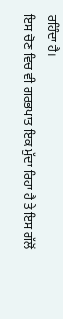ਰਹਿੰਦਾ ਹੈ।
ਇਸ ਚੋਣ ਵਿਚ ਵੀ ਗਰਭਪਾਤ ਇਕ ਮੁੱਦਾ ਰਿਹਾ ਹੈ ਤੇ ਇਸ ਗੱਲੋਂ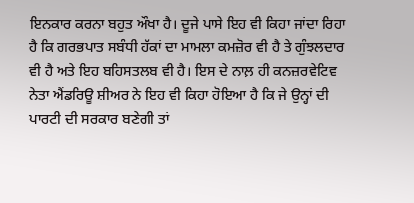ਇਨਕਾਰ ਕਰਨਾ ਬਹੁਤ ਔਖਾ ਹੈ। ਦੂਜੇ ਪਾਸੇ ਇਹ ਵੀ ਕਿਹਾ ਜਾਂਦਾ ਰਿਹਾ ਹੈ ਕਿ ਗਰਭਪਾਤ ਸਬੰਧੀ ਹੱਕਾਂ ਦਾ ਮਾਮਲਾ ਕਮਜ਼ੋਰ ਵੀ ਹੈ ਤੇ ਗੁੰਝਲਦਾਰ ਵੀ ਹੈ ਅਤੇ ਇਹ ਬਹਿਸਤਲਬ ਵੀ ਹੈ। ਇਸ ਦੇ ਨਾਲ਼ ਹੀ ਕਨਜ਼ਰਵੇਟਿਵ ਨੇਤਾ ਐਂਡਰਿਊ ਸ਼ੀਅਰ ਨੇ ਇਹ ਵੀ ਕਿਹਾ ਹੋਇਆ ਹੈ ਕਿ ਜੇ ਉਨ੍ਹਾਂ ਦੀ ਪਾਰਟੀ ਦੀ ਸਰਕਾਰ ਬਣੇਗੀ ਤਾਂ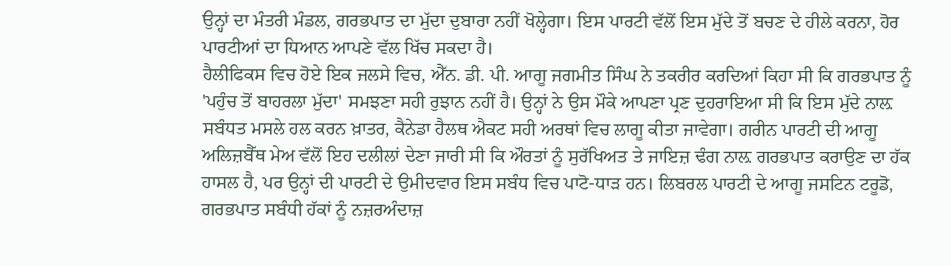ਉਨ੍ਹਾਂ ਦਾ ਮੰਤਰੀ ਮੰਡਲ, ਗਰਭਪਾਤ ਦਾ ਮੁੱਦਾ ਦੁਬਾਰਾ ਨਹੀਂ ਖੋਲ੍ਹੇਗਾ। ਇਸ ਪਾਰਟੀ ਵੱਲੋਂ ਇਸ ਮੁੱਦੇ ਤੋਂ ਬਚਣ ਦੇ ਹੀਲੇ ਕਰਨਾ, ਹੋਰ ਪਾਰਟੀਆਂ ਦਾ ਧਿਆਨ ਆਪਣੇ ਵੱਲ ਖਿੱਚ ਸਕਦਾ ਹੈ।
ਹੈਲੀਫਿਕਸ ਵਿਚ ਹੋਏ ਇਕ ਜਲਸੇ ਵਿਚ, ਐੱਨ. ਡੀ. ਪੀ. ਆਗੂ ਜਗਮੀਤ ਸਿੰਘ ਨੇ ਤਕਰੀਰ ਕਰਦਿਆਂ ਕਿਹਾ ਸੀ ਕਿ ਗਰਭਪਾਤ ਨੂੰ 'ਪਹੁੰਚ ਤੋਂ ਬਾਹਰਲਾ ਮੁੱਦਾ' ਸਮਝਣਾ ਸਹੀ ਰੁਝਾਨ ਨਹੀਂ ਹੈ। ਉਨ੍ਹਾਂ ਨੇ ਉਸ ਮੌਕੇ ਆਪਣਾ ਪ੍ਰਣ ਦੁਹਰਾਇਆ ਸੀ ਕਿ ਇਸ ਮੁੱਦੇ ਨਾਲ਼ ਸਬੰਧਤ ਮਸਲੇ ਹਲ ਕਰਨ ਖ਼ਾਤਰ, ਕੈਨੇਡਾ ਹੈਲਥ ਐਕਟ ਸਹੀ ਅਰਥਾਂ ਵਿਚ ਲਾਗੂ ਕੀਤਾ ਜਾਵੇਗਾ। ਗਰੀਨ ਪਾਰਟੀ ਦੀ ਆਗੂ ਅਲਿਜ਼ਬੈੱਥ ਮੇਅ ਵੱਲੋਂ ਇਹ ਦਲੀਲਾਂ ਦੇਣਾ ਜਾਰੀ ਸੀ ਕਿ ਔਰਤਾਂ ਨੂੰ ਸੁਰੱਖਿਅਤ ਤੇ ਜਾਇਜ਼ ਢੰਗ ਨਾਲ਼ ਗਰਭਪਾਤ ਕਰਾਉਣ ਦਾ ਹੱਕ ਹਾਸਲ ਹੈ, ਪਰ ਉਨ੍ਹਾਂ ਦੀ ਪਾਰਟੀ ਦੇ ਉਮੀਦਵਾਰ ਇਸ ਸਬੰਧ ਵਿਚ ਪਾਟੋ-ਧਾੜ ਹਨ। ਲਿਬਰਲ ਪਾਰਟੀ ਦੇ ਆਗੂ ਜਸਟਿਨ ਟਰੂਡੋ, ਗਰਭਪਾਤ ਸਬੰਧੀ ਹੱਕਾਂ ਨੂੰ ਨਜ਼ਰਅੰਦਾਜ਼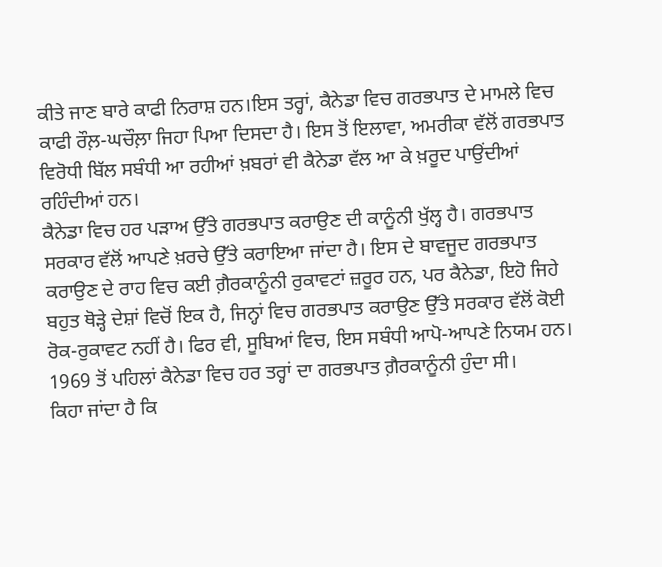ਕੀਤੇ ਜਾਣ ਬਾਰੇ ਕਾਫੀ ਨਿਰਾਸ਼ ਹਨ।ਇਸ ਤਰ੍ਹਾਂ, ਕੈਨੇਡਾ ਵਿਚ ਗਰਭਪਾਤ ਦੇ ਮਾਮਲੇ ਵਿਚ ਕਾਫੀ ਰੌਲ਼-ਘਚੌਲ਼ਾ ਜਿਹਾ ਪਿਆ ਦਿਸਦਾ ਹੈ। ਇਸ ਤੋਂ ਇਲਾਵਾ, ਅਮਰੀਕਾ ਵੱਲੋਂ ਗਰਭਪਾਤ ਵਿਰੋਧੀ ਬਿੱਲ ਸਬੰਧੀ ਆ ਰਹੀਆਂ ਖ਼ਬਰਾਂ ਵੀ ਕੈਨੇਡਾ ਵੱਲ ਆ ਕੇ ਖ਼ਰੂਦ ਪਾਉਂਦੀਆਂ ਰਹਿੰਦੀਆਂ ਹਨ।
ਕੈਨੇਡਾ ਵਿਚ ਹਰ ਪੜਾਅ ਉੱਤੇ ਗਰਭਪਾਤ ਕਰਾਉਣ ਦੀ ਕਾਨੂੰਨੀ ਖੁੱਲ੍ਹ ਹੈ। ਗਰਭਪਾਤ ਸਰਕਾਰ ਵੱਲੋਂ ਆਪਣੇ ਖ਼ਰਚੇ ਉੱਤੇ ਕਰਾਇਆ ਜਾਂਦਾ ਹੈ। ਇਸ ਦੇ ਬਾਵਜੂਦ ਗਰਭਪਾਤ ਕਰਾਉਣ ਦੇ ਰਾਹ ਵਿਚ ਕਈ ਗ਼ੈਰਕਾਨੂੰਨੀ ਰੁਕਾਵਟਾਂ ਜ਼ਰੂਰ ਹਨ, ਪਰ ਕੈਨੇਡਾ, ਇਹੋ ਜਿਹੇ ਬਹੁਤ ਥੋੜ੍ਹੇ ਦੇਸ਼ਾਂ ਵਿਚੋਂ ਇਕ ਹੈ, ਜਿਨ੍ਹਾਂ ਵਿਚ ਗਰਭਪਾਤ ਕਰਾਉਣ ਉੱਤੇ ਸਰਕਾਰ ਵੱਲੋਂ ਕੋਈ ਰੋਕ-ਰੁਕਾਵਟ ਨਹੀਂ ਹੈ। ਫਿਰ ਵੀ, ਸੂਬਿਆਂ ਵਿਚ, ਇਸ ਸਬੰਧੀ ਆਪੋ-ਆਪਣੇ ਨਿਯਮ ਹਨ। 1969 ਤੋਂ ਪਹਿਲਾਂ ਕੈਨੇਡਾ ਵਿਚ ਹਰ ਤਰ੍ਹਾਂ ਦਾ ਗਰਭਪਾਤ ਗ਼ੈਰਕਾਨੂੰਨੀ ਹੁੰਦਾ ਸੀ।
ਕਿਹਾ ਜਾਂਦਾ ਹੈ ਕਿ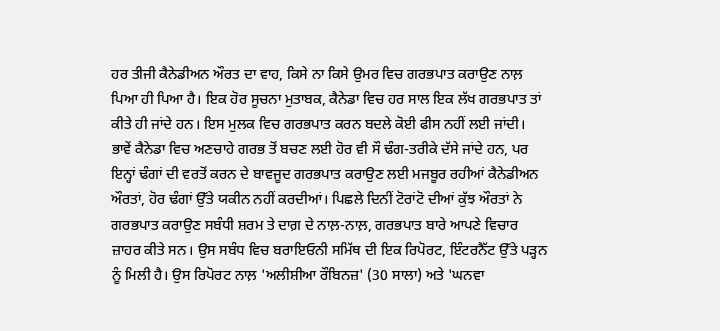ਹਰ ਤੀਜੀ ਕੈਨੇਡੀਅਨ ਔਰਤ ਦਾ ਵਾਹ, ਕਿਸੇ ਨਾ ਕਿਸੇ ਉਮਰ ਵਿਚ ਗਰਭਪਾਤ ਕਰਾਉਣ ਨਾਲ਼ ਪਿਆ ਹੀ ਪਿਆ ਹੈ। ਇਕ ਹੋਰ ਸੂਚਨਾ ਮੁਤਾਬਕ, ਕੈਨੇਡਾ ਵਿਚ ਹਰ ਸਾਲ ਇਕ ਲੱਖ ਗਰਭਪਾਤ ਤਾਂ ਕੀਤੇ ਹੀ ਜਾਂਦੇ ਹਨ। ਇਸ ਮੁਲਕ ਵਿਚ ਗਰਭਪਾਤ ਕਰਨ ਬਦਲੇ ਕੋਈ ਫੀਸ ਨਹੀਂ ਲਈ ਜਾਂਦੀ।
ਭਾਵੇਂ ਕੈਨੇਡਾ ਵਿਚ ਅਣਚਾਹੇ ਗਰਭ ਤੋਂ ਬਚਣ ਲਈ ਹੋਰ ਵੀ ਸੌ ਢੰਗ-ਤਰੀਕੇ ਦੱਸੇ ਜਾਂਦੇ ਹਨ, ਪਰ ਇਨ੍ਹਾਂ ਢੰਗਾਂ ਦੀ ਵਰਤੋਂ ਕਰਨ ਦੇ ਬਾਵਜੂਦ ਗਰਭਪਾਤ ਕਰਾਉਣ ਲਈ ਮਜਬੂਰ ਰਹੀਆਂ ਕੈਨੇਡੀਅਨ ਔਰਤਾਂ, ਹੋਰ ਢੰਗਾਂ ਉੱਤੇ ਯਕੀਨ ਨਹੀਂ ਕਰਦੀਆਂ। ਪਿਛਲੇ ਦਿਨੀਂ ਟੋਰਾਂਟੋ ਦੀਆਂ ਕੁੱਝ ਔਰਤਾਂ ਨੇ ਗਰਭਪਾਤ ਕਰਾਉਣ ਸਬੰਧੀ ਸ਼ਰਮ ਤੇ ਦਾਗ਼ ਦੇ ਨਾਲ਼-ਨਾਲ਼, ਗਰਭਪਾਤ ਬਾਰੇ ਆਪਣੇ ਵਿਚਾਰ ਜ਼ਾਹਰ ਕੀਤੇ ਸਨ। ਉਸ ਸਬੰਧ ਵਿਚ ਬਰਾਇਓਨੀ ਸਮਿੱਥ ਦੀ ਇਕ ਰਿਪੋਰਟ, ਇੰਟਰਨੈੱਟ ਉੱਤੇ ਪੜ੍ਹਨ ਨੂੰ ਮਿਲੀ ਹੈ। ਉਸ ਰਿਪੋਰਟ ਨਾਲ਼ 'ਅਲੀਸ਼ੀਆ ਰੌਬਿਨਜ਼' (30 ਸਾਲਾ) ਅਤੇ 'ਘਨਵਾ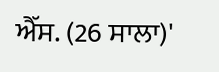ਐੱਸ. (26 ਸਾਲਾ)'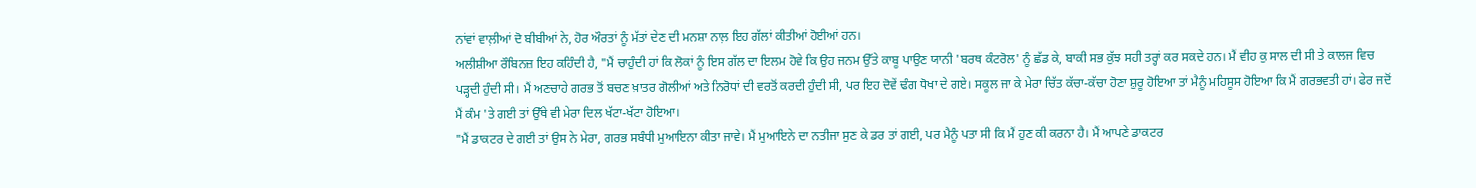ਨਾਂਵਾਂ ਵਾਲ਼ੀਆਂ ਦੋ ਬੀਬੀਆਂ ਨੇ, ਹੋਰ ਔਰਤਾਂ ਨੂੰ ਮੱਤਾਂ ਦੇਣ ਦੀ ਮਨਸ਼ਾ ਨਾਲ਼ ਇਹ ਗੱਲਾਂ ਕੀਤੀਆਂ ਹੋਈਆਂ ਹਨ।
ਅਲੀਸ਼ੀਆ ਰੌਬਿਨਜ਼ ਇਹ ਕਹਿੰਦੀ ਹੈ, "ਮੈਂ ਚਾਹੁੰਦੀ ਹਾਂ ਕਿ ਲੋਕਾਂ ਨੂੰ ਇਸ ਗੱਲ ਦਾ ਇਲਮ ਹੋਵੇ ਕਿ ਉਹ ਜਨਮ ਉੱਤੇ ਕਾਬੂ ਪਾਉਣ ਯਾਨੀ 'ਬਰਥ ਕੰਟਰੋਲ' ਨੂੰ ਛੱਡ ਕੇ, ਬਾਕੀ ਸਭ ਕੁੱਝ ਸਹੀ ਤਰ੍ਹਾਂ ਕਰ ਸਕਦੇ ਹਨ। ਮੈਂ ਵੀਹ ਕੁ ਸਾਲ ਦੀ ਸੀ ਤੇ ਕਾਲਜ ਵਿਚ ਪੜ੍ਹਦੀ ਹੁੰਦੀ ਸੀ। ਮੈਂ ਅਣਚਾਹੇ ਗਰਭ ਤੋਂ ਬਚਣ ਖ਼ਾਤਰ ਗੋਲੀਆਂ ਅਤੇ ਨਿਰੋਧਾਂ ਦੀ ਵਰਤੋਂ ਕਰਦੀ ਹੁੰਦੀ ਸੀ, ਪਰ ਇਹ ਦੋਵੇਂ ਢੰਗ ਧੋਖਾ ਦੇ ਗਏ। ਸਕੂਲ ਜਾ ਕੇ ਮੇਰਾ ਚਿੱਤ ਕੱਚਾ-ਕੱਚਾ ਹੋਣਾ ਸ਼ੁਰੂ ਹੋਇਆ ਤਾਂ ਮੈਨੂੰ ਮਹਿਸੂਸ ਹੋਇਆ ਕਿ ਮੈਂ ਗਰਭਵਤੀ ਹਾਂ। ਫੇਰ ਜਦੋਂ ਮੈਂ ਕੰਮ 'ਤੇ ਗਈ ਤਾਂ ਉੱਥੇ ਵੀ ਮੇਰਾ ਦਿਲ ਖੱਟਾ-ਖੱਟਾ ਹੋਇਆ।
"ਮੈਂ ਡਾਕਟਰ ਦੇ ਗਈ ਤਾਂ ਉਸ ਨੇ ਮੇਰਾ, ਗਰਭ ਸਬੰਧੀ ਮੁਆਇਨਾ ਕੀਤਾ ਜਾਵੇ। ਮੈਂ ਮੁਆਇਨੇ ਦਾ ਨਤੀਜਾ ਸੁਣ ਕੇ ਡਰ ਤਾਂ ਗਈ, ਪਰ ਮੈਨੂੰ ਪਤਾ ਸੀ ਕਿ ਮੈਂ ਹੁਣ ਕੀ ਕਰਨਾ ਹੈ। ਮੈਂ ਆਪਣੇ ਡਾਕਟਰ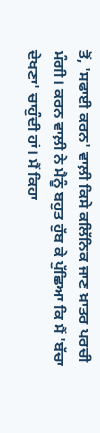ਤੋਂ, 'ਸਫਾਈ ਕਰਨ' ਵਾਲ਼ੀ ਕਿਸੇ ਕਲਿੱਨਿਕ ਜਾਣ ਖ਼ਾਤਰ ਪਰਚੀ ਮੰਗੀ। ਕਰਨ ਵਾਲ਼ੀ ਨੇ ਮੈਨੂੰ ਬਹੁਤ ਹੁੱਬ ਕੇ ਪੁੱਛਿਆ ਕਿ ਮੈਂ 'ਬੱਚਾ ਦੇਖਣਾ' ਚਾਹੁੰਦੀ ਹਾਂ। ਮੈਂ ਕਿਹਾ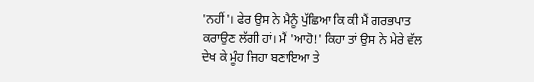'ਨਹੀਂ'। ਫੇਰ ਉਸ ਨੇ ਮੈਨੂੰ ਪੁੱਛਿਆ ਕਿ ਕੀ ਮੈਂ ਗਰਭਪਾਤ ਕਰਾਉਣ ਲੱਗੀ ਹਾਂ। ਮੈਂ 'ਆਹੋ!' ਕਿਹਾ ਤਾਂ ਉਸ ਨੇ ਮੇਰੇ ਵੱਲ ਦੇਖ ਕੇ ਮੂੰਹ ਜਿਹਾ ਬਣਾਇਆ ਤੇ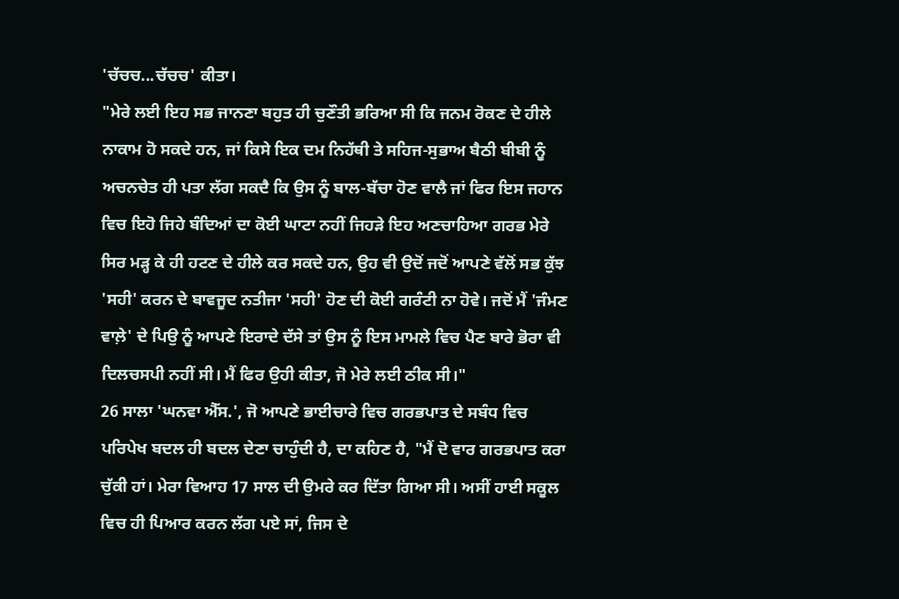'ਚੱਚਚ...ਚੱਚਚ' ਕੀਤਾ।
"ਮੇਰੇ ਲਈ ਇਹ ਸਭ ਜਾਨਣਾ ਬਹੁਤ ਹੀ ਚੁਣੌਤੀ ਭਰਿਆ ਸੀ ਕਿ ਜਨਮ ਰੋਕਣ ਦੇ ਹੀਲੇ ਨਾਕਾਮ ਹੋ ਸਕਦੇ ਹਨ, ਜਾਂ ਕਿਸੇ ਇਕ ਦਮ ਨਿਹੱਥੀ ਤੇ ਸਹਿਜ-ਸੁਭਾਅ ਬੈਠੀ ਬੀਬੀ ਨੂੰ ਅਚਨਚੇਤ ਹੀ ਪਤਾ ਲੱਗ ਸਕਦੈ ਕਿ ਉਸ ਨੂੰ ਬਾਲ-ਬੱਚਾ ਹੋਣ ਵਾਲੈ ਜਾਂ ਫਿਰ ਇਸ ਜਹਾਨ ਵਿਚ ਇਹੋ ਜਿਹੇ ਬੰਦਿਆਂ ਦਾ ਕੋਈ ਘਾਟਾ ਨਹੀਂ ਜਿਹੜੇ ਇਹ ਅਣਚਾਹਿਆ ਗਰਭ ਮੇਰੇ ਸਿਰ ਮੜ੍ਹ ਕੇ ਹੀ ਹਟਣ ਦੇ ਹੀਲੇ ਕਰ ਸਕਦੇ ਹਨ, ਉਹ ਵੀ ਉਦੋਂ ਜਦੋਂ ਆਪਣੇ ਵੱਲੋਂ ਸਭ ਕੁੱਝ 'ਸਹੀ' ਕਰਨ ਦੇ ਬਾਵਜੂਦ ਨਤੀਜਾ 'ਸਹੀ' ਹੋਣ ਦੀ ਕੋਈ ਗਰੰਟੀ ਨਾ ਹੋਵੇ। ਜਦੋਂ ਮੈਂ 'ਜੰਮਣ ਵਾਲ਼ੇ' ਦੇ ਪਿਉ ਨੂੰ ਆਪਣੇ ਇਰਾਦੇ ਦੱਸੇ ਤਾਂ ਉਸ ਨੂੰ ਇਸ ਮਾਮਲੇ ਵਿਚ ਪੈਣ ਬਾਰੇ ਭੋਰਾ ਵੀ ਦਿਲਚਸਪੀ ਨਹੀਂ ਸੀ। ਮੈਂ ਫਿਰ ਉਹੀ ਕੀਤਾ, ਜੋ ਮੇਰੇ ਲਈ ਠੀਕ ਸੀ।"
26 ਸਾਲਾ 'ਘਨਵਾ ਐੱਸ.', ਜੋ ਆਪਣੇ ਭਾਈਚਾਰੇ ਵਿਚ ਗਰਭਪਾਤ ਦੇ ਸਬੰਧ ਵਿਚ ਪਰਿਪੇਖ ਬਦਲ ਹੀ ਬਦਲ ਦੇਣਾ ਚਾਹੁੰਦੀ ਹੈ, ਦਾ ਕਹਿਣ ਹੈ, "ਮੈਂ ਦੋ ਵਾਰ ਗਰਭਪਾਤ ਕਰਾ ਚੁੱਕੀ ਹਾਂ। ਮੇਰਾ ਵਿਆਹ 17 ਸਾਲ ਦੀ ਉਮਰੇ ਕਰ ਦਿੱਤਾ ਗਿਆ ਸੀ। ਅਸੀਂ ਹਾਈ ਸਕੂਲ ਵਿਚ ਹੀ ਪਿਆਰ ਕਰਨ ਲੱਗ ਪਏ ਸਾਂ, ਜਿਸ ਦੇ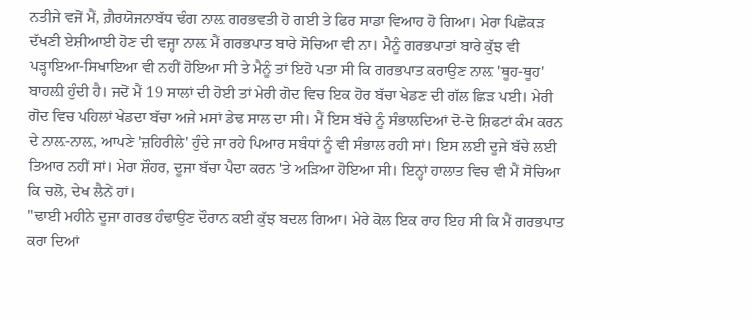ਨਤੀਜੇ ਵਜੋਂ ਮੈਂ, ਗ਼ੈਰਯੋਜਨਾਬੱਧ ਢੰਗ ਨਾਲ਼ ਗਰਭਵਤੀ ਹੋ ਗਈ ਤੇ ਫਿਰ ਸਾਡਾ ਵਿਆਹ ਹੋ ਗਿਆ। ਮੇਰਾ ਪਿਛੋਕੜ ਦੱਖਣੀ ਏਸ਼ੀਆਈ ਹੋਣ ਦੀ ਵਜ੍ਹਾ ਨਾਲ਼ ਮੈਂ ਗਰਭਪਾਤ ਬਾਰੇ ਸੋਚਿਆ ਵੀ ਨਾ। ਮੈਨੂੰ ਗਰਭਪਾਤਾਂ ਬਾਰੇ ਕੁੱਝ ਵੀ ਪੜ੍ਹਾਇਆ-ਸਿਖਾਇਆ ਵੀ ਨਹੀਂ ਹੋਇਆ ਸੀ ਤੇ ਮੈਨੂੰ ਤਾਂ ਇਹੋ ਪਤਾ ਸੀ ਕਿ ਗਰਭਪਾਤ ਕਰਾਉਣ ਨਾਲ਼ 'ਥੂਹ-ਥੂਹ' ਬਾਹਲ਼ੀ ਹੁੰਦੀ ਹੈ। ਜਦੋਂ ਮੈਂ 19 ਸਾਲਾਂ ਦੀ ਹੋਈ ਤਾਂ ਮੇਰੀ ਗੋਦ ਵਿਚ ਇਕ ਹੋਰ ਬੱਚਾ ਖੇਡਣ ਦੀ ਗੱਲ ਛਿੜ ਪਈ। ਮੇਰੀ ਗੋਦ ਵਿਚ ਪਹਿਲਾਂ ਖੇਡਦਾ ਬੱਚਾ ਅਜੇ ਮਸਾਂ ਡੇਢ ਸਾਲ ਦਾ ਸੀ। ਮੈਂ ਇਸ ਬੱਚੇ ਨੂੰ ਸੰਭਾਲਦਿਆਂ ਦੋ-ਦੋ ਸ਼ਿਫਟਾਂ ਕੰਮ ਕਰਨ ਦੇ ਨਾਲ਼-ਨਾਲ਼, ਆਪਣੇ 'ਜ਼ਹਿਰੀਲੇ' ਹੁੰਦੇ ਜਾ ਰਹੇ ਪਿਆਰ ਸਬੰਧਾਂ ਨੂੰ ਵੀ ਸੰਭਾਲ ਰਹੀ ਸਾਂ। ਇਸ ਲਈ ਦੂਜੇ ਬੱਚੇ ਲਈ ਤਿਆਰ ਨਹੀਂ ਸਾਂ। ਮੇਰਾ ਸ਼ੌਹਰ, ਦੂਜਾ ਬੱਚਾ ਪੈਦਾ ਕਰਨ 'ਤੇ ਅੜਿਆ ਹੋਇਆ ਸੀ। ਇਨ੍ਹਾਂ ਹਾਲਾਤ ਵਿਚ ਵੀ ਮੈਂ ਸੋਚਿਆ ਕਿ ਚਲੋ, ਦੇਖ ਲੈਨੇਂ ਹਾਂ।
"ਢਾਈ ਮਹੀਨੇ ਦੂਜਾ ਗਰਭ ਹੰਢਾਉਣ ਦੌਰਾਨ ਕਈ ਕੁੱਝ ਬਦਲ ਗਿਆ। ਮੇਰੇ ਕੋਲ ਇਕ ਰਾਹ ਇਹ ਸੀ ਕਿ ਮੈਂ ਗਰਭਪਾਤ ਕਰਾ ਦਿਆਂ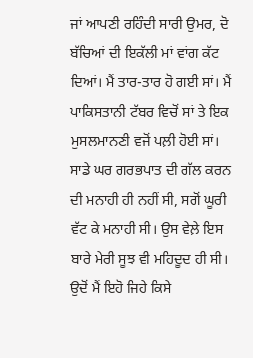ਜਾਂ ਆਪਣੀ ਰਹਿੰਦੀ ਸਾਰੀ ਉਮਰ, ਦੋ ਬੱਚਿਆਂ ਦੀ ਇਕੱਲੀ ਮਾਂ ਵਾਂਗ ਕੱਟ ਦਿਆਂ। ਮੈਂ ਤਾਰ-ਤਾਰ ਹੋ ਗਈ ਸਾਂ। ਮੈਂ ਪਾਕਿਸਤਾਨੀ ਟੱਬਰ ਵਿਚੋਂ ਸਾਂ ਤੇ ਇਕ ਮੁਸਲਮਾਨਣੀ ਵਜੋਂ ਪਲ਼ੀ ਹੋਈ ਸਾਂ। ਸਾਡੇ ਘਰ ਗਰਭਪਾਤ ਦੀ ਗੱਲ ਕਰਨ ਦੀ ਮਨਾਹੀ ਹੀ ਨਹੀਂ ਸੀ, ਸਗੋਂ ਘੂਰੀ ਵੱਟ ਕੇ ਮਨਾਹੀ ਸੀ। ਉਸ ਵੇਲ਼ੇ ਇਸ ਬਾਰੇ ਮੇਰੀ ਸੂਝ ਵੀ ਮਹਿਦੂਦ ਹੀ ਸੀ। ਉਦੋਂ ਮੈਂ ਇਹੋ ਜਿਹੇ ਕਿਸੇ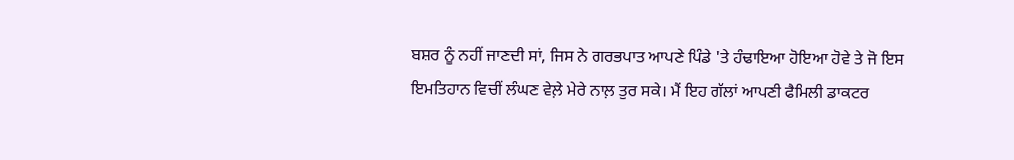ਬਸ਼ਰ ਨੂੰ ਨਹੀਂ ਜਾਣਦੀ ਸਾਂ, ਜਿਸ ਨੇ ਗਰਭਪਾਤ ਆਪਣੇ ਪਿੰਡੇ 'ਤੇ ਹੰਢਾਇਆ ਹੋਇਆ ਹੋਵੇ ਤੇ ਜੋ ਇਸ ਇਮਤਿਹਾਨ ਵਿਚੀਂ ਲੰਘਣ ਵੇਲ਼ੇ ਮੇਰੇ ਨਾਲ਼ ਤੁਰ ਸਕੇ। ਮੈਂ ਇਹ ਗੱਲਾਂ ਆਪਣੀ ਫੈਮਿਲੀ ਡਾਕਟਰ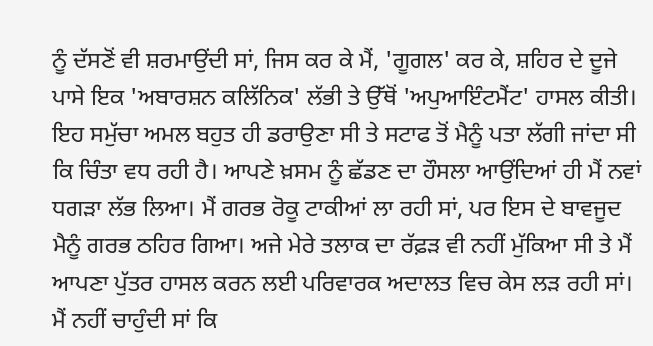ਨੂੰ ਦੱਸਣੋਂ ਵੀ ਸ਼ਰਮਾਉਂਦੀ ਸਾਂ, ਜਿਸ ਕਰ ਕੇ ਮੈਂ, 'ਗੂਗਲ' ਕਰ ਕੇ, ਸ਼ਹਿਰ ਦੇ ਦੂਜੇ ਪਾਸੇ ਇਕ 'ਅਬਾਰਸ਼ਨ ਕਲਿੱਨਿਕ' ਲੱਭੀ ਤੇ ਉੱਥੋਂ 'ਅਪੁਆਇੰਟਮੈਂਟ' ਹਾਸਲ ਕੀਤੀ। ਇਹ ਸਮੁੱਚਾ ਅਮਲ ਬਹੁਤ ਹੀ ਡਰਾਉਣਾ ਸੀ ਤੇ ਸਟਾਫ ਤੋਂ ਮੈਨੂੰ ਪਤਾ ਲੱਗੀ ਜਾਂਦਾ ਸੀ ਕਿ ਚਿੰਤਾ ਵਧ ਰਹੀ ਹੈ। ਆਪਣੇ ਖ਼ਸਮ ਨੂੰ ਛੱਡਣ ਦਾ ਹੌਸਲਾ ਆਉਂਦਿਆਂ ਹੀ ਮੈਂ ਨਵਾਂ ਧਗੜਾ ਲੱਭ ਲਿਆ। ਮੈਂ ਗਰਭ ਰੋਕੂ ਟਾਕੀਆਂ ਲਾ ਰਹੀ ਸਾਂ, ਪਰ ਇਸ ਦੇ ਬਾਵਜੂਦ ਮੈਨੂੰ ਗਰਭ ਠਹਿਰ ਗਿਆ। ਅਜੇ ਮੇਰੇ ਤਲਾਕ ਦਾ ਰੱਫ਼ੜ ਵੀ ਨਹੀਂ ਮੁੱਕਿਆ ਸੀ ਤੇ ਮੈਂ ਆਪਣਾ ਪੁੱਤਰ ਹਾਸਲ ਕਰਨ ਲਈ ਪਰਿਵਾਰਕ ਅਦਾਲਤ ਵਿਚ ਕੇਸ ਲੜ ਰਹੀ ਸਾਂ। ਮੈਂ ਨਹੀਂ ਚਾਹੁੰਦੀ ਸਾਂ ਕਿ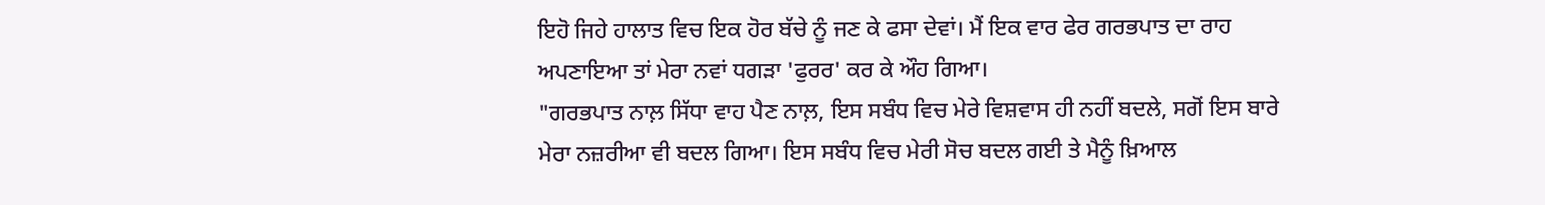ਇਹੋ ਜਿਹੇ ਹਾਲਾਤ ਵਿਚ ਇਕ ਹੋਰ ਬੱਚੇ ਨੂੰ ਜਣ ਕੇ ਫਸਾ ਦੇਵਾਂ। ਮੈਂ ਇਕ ਵਾਰ ਫੇਰ ਗਰਭਪਾਤ ਦਾ ਰਾਹ ਅਪਣਾਇਆ ਤਾਂ ਮੇਰਾ ਨਵਾਂ ਧਗੜਾ 'ਫੁਰਰ' ਕਰ ਕੇ ਔਹ ਗਿਆ।
"ਗਰਭਪਾਤ ਨਾਲ਼ ਸਿੱਧਾ ਵਾਹ ਪੈਣ ਨਾਲ਼, ਇਸ ਸਬੰਧ ਵਿਚ ਮੇਰੇ ਵਿਸ਼ਵਾਸ ਹੀ ਨਹੀਂ ਬਦਲੇ, ਸਗੋਂ ਇਸ ਬਾਰੇ ਮੇਰਾ ਨਜ਼ਰੀਆ ਵੀ ਬਦਲ ਗਿਆ। ਇਸ ਸਬੰਧ ਵਿਚ ਮੇਰੀ ਸੋਚ ਬਦਲ ਗਈ ਤੇ ਮੈਨੂੰ ਖ਼ਿਆਲ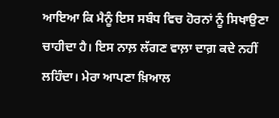ਆਇਆ ਕਿ ਮੈਨੂੰ ਇਸ ਸਬੰਧ ਵਿਚ ਹੋਰਨਾਂ ਨੂੰ ਸਿਖਾਉਣਾ ਚਾਹੀਦਾ ਹੈ। ਇਸ ਨਾਲ਼ ਲੱਗਣ ਵਾਲ਼ਾ ਦਾਗ਼ ਕਦੇ ਨਹੀਂ ਲਹਿੰਦਾ। ਮੇਰਾ ਆਪਣਾ ਖ਼ਿਆਲ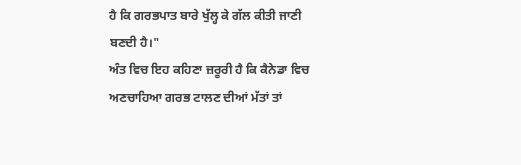ਹੈ ਕਿ ਗਰਭਪਾਤ ਬਾਰੇ ਖੁੱਲ੍ਹ ਕੇ ਗੱਲ ਕੀਤੀ ਜਾਣੀ ਬਣਦੀ ਹੈ।"
ਅੰਤ ਵਿਚ ਇਹ ਕਹਿਣਾ ਜ਼ਰੂਰੀ ਹੈ ਕਿ ਕੈਨੇਡਾ ਵਿਚ ਅਣਚਾਹਿਆ ਗਰਭ ਟਾਲਣ ਦੀਆਂ ਮੱਤਾਂ ਤਾਂ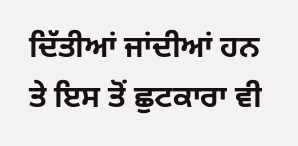ਦਿੱਤੀਆਂ ਜਾਂਦੀਆਂ ਹਨ ਤੇ ਇਸ ਤੋਂ ਛੁਟਕਾਰਾ ਵੀ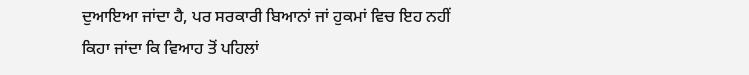ਦੁਆਇਆ ਜਾਂਦਾ ਹੈ, ਪਰ ਸਰਕਾਰੀ ਬਿਆਨਾਂ ਜਾਂ ਹੁਕਮਾਂ ਵਿਚ ਇਹ ਨਹੀਂ ਕਿਹਾ ਜਾਂਦਾ ਕਿ ਵਿਆਹ ਤੋਂ ਪਹਿਲਾਂ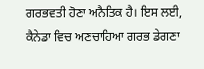ਗਰਭਵਤੀ ਹੋਣਾ ਅਨੈਤਿਕ ਹੈ। ਇਸ ਲਈ, ਕੈਨੇਡਾ ਵਿਚ ਅਣਚਾਹਿਆ ਗਰਭ ਡੇਗਣਾ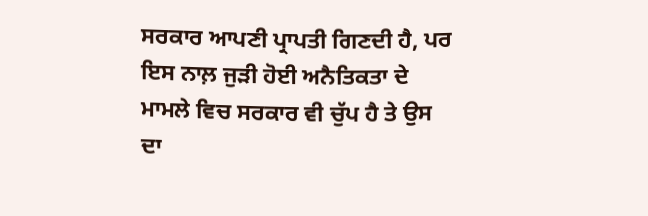ਸਰਕਾਰ ਆਪਣੀ ਪ੍ਰਾਪਤੀ ਗਿਣਦੀ ਹੈ, ਪਰ ਇਸ ਨਾਲ਼ ਜੁੜੀ ਹੋਈ ਅਨੈਤਿਕਤਾ ਦੇ ਮਾਮਲੇ ਵਿਚ ਸਰਕਾਰ ਵੀ ਚੁੱਪ ਹੈ ਤੇ ਉਸ ਦਾ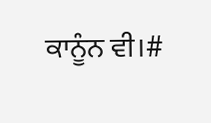ਕਾਨੂੰਨ ਵੀ।#